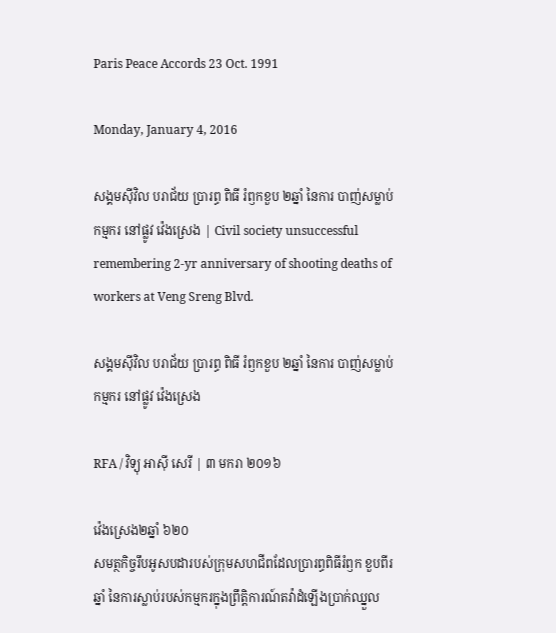Paris Peace Accords 23 Oct. 1991

Monday, January 4, 2016

សង្គមស៊ីវិល បរាជ័យ ប្រារព្ធ ពិធី រំឭកខួប ២ឆ្នាំ នៃការ បាញ់សម្លាប់ កម្មករ នៅផ្លូវ វ៉េងស្រេង | Civil society unsuccessful remembering 2-yr anniversary of shooting deaths of workers at Veng Sreng Blvd.

សង្គមស៊ីវិល បរាជ័យ ប្រារព្ធ ពិធី រំឭកខួប ២ឆ្នាំ នៃការ បាញ់សម្លាប់ កម្មករ នៅផ្លូវ វ៉េងស្រេង

RFA / វិទ្យុ អាស៊ី សេរី | ៣ មករា ២០១៦

វ៉េងស្រេង២ឆ្នាំ ៦២០
សមត្ថកិច្ចរឹបអូសបដារបស់ក្រុមសហជីពដែលប្រារព្ធពិធីរំឭក ខួបពីរឆ្នាំ នៃការស្លាប់របស់កម្មករក្នុងព្រឹត្តិការណ៍តវ៉ាដំឡើងប្រាក់ឈ្នួល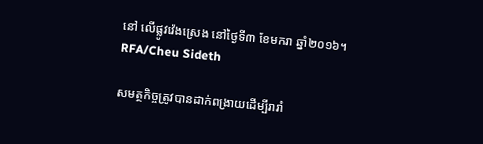នៅ លើផ្លូវវ៉េងស្រេង នៅថ្ងៃទី៣ ខែមករា ឆ្នាំ២០១៦។
RFA/Cheu Sideth

សមត្ថកិច្ចត្រូវបានដាក់ពង្រាយដើម្បីរារាំ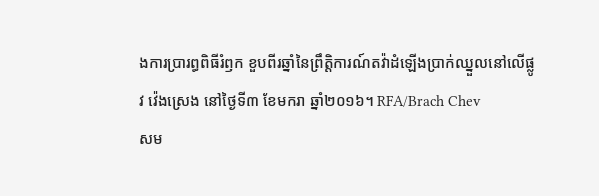ងការប្រារព្ធពិធីរំឭក ខួបពីរឆ្នាំនៃព្រឹត្តិការណ៍តវ៉ាដំឡើងប្រាក់ឈ្នួលនៅលើផ្លូវ វ៉េងស្រេង នៅថ្ងៃទី៣ ខែមករា ឆ្នាំ២០១៦។ RFA/Brach Chev
សម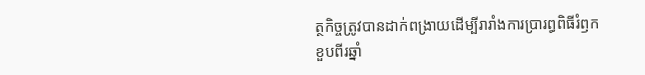ត្ថកិច្ចត្រូវបានដាក់ពង្រាយដើម្បីរារាំងការប្រារព្ធពិធីរំឭក ខួបពីរឆ្នាំ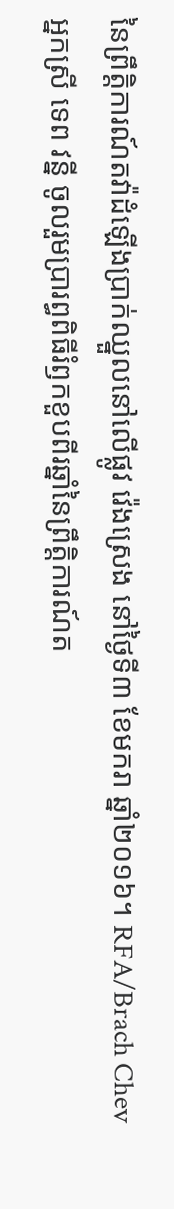នៃព្រឹត្តិការណ៍តវ៉ាដំឡើងប្រាក់ឈ្នួលនៅលើផ្លូវ វ៉េងស្រេង នៅថ្ងៃទី៣ ខែមករា ឆ្នាំ២០១៦។ RFA/Brach Chev
អ្នកស្រី ទេព វន្នី ចូលរួមប្រារព្ធពិធីរំឭកខួបពីរឆ្នាំនៃព្រឹត្តិការណ៍ត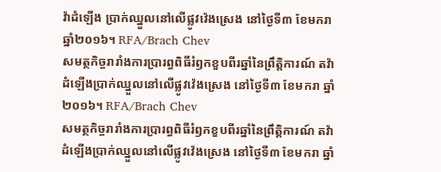វ៉ាដំឡើង ប្រាក់ឈ្នួលនៅលើផ្លូវវ៉េងស្រេង នៅថ្ងៃទី៣ ខែមករា ឆ្នាំ២០១៦។ RFA/Brach Chev
សមត្ថកិច្ចរារាំងការប្រារព្ធពិធីរំឭកខួបពីរឆ្នាំនៃព្រឹត្តិការណ៍ តវ៉ាដំឡើងប្រាក់ឈ្នួលនៅលើផ្លូវវ៉េងស្រេង នៅថ្ងៃទី៣ ខែមករា ឆ្នាំ២០១៦។ RFA/Brach Chev
សមត្ថកិច្ចរារាំងការប្រារព្ធពិធីរំឭកខួបពីរឆ្នាំនៃព្រឹត្តិការណ៍ តវ៉ាដំឡើងប្រាក់ឈ្នួលនៅលើផ្លូវវ៉េងស្រេង នៅថ្ងៃទី៣ ខែមករា ឆ្នាំ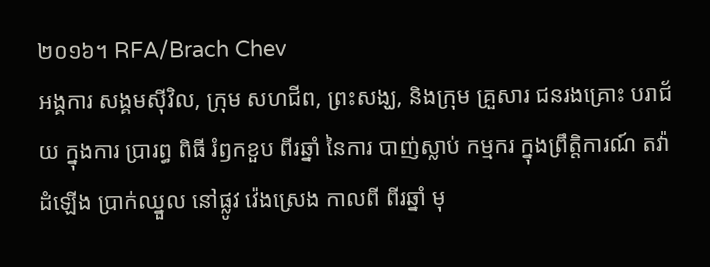២០១៦។ RFA/Brach Chev
អង្គការ សង្គមស៊ីវិល, ក្រុម សហជីព, ព្រះសង្ឃ, និងក្រុម គ្រួសារ ជនរងគ្រោះ បរាជ័យ ក្នុងការ ប្រារព្ធ ពិធី រំឭកខួប ពីរឆ្នាំ នៃការ បាញ់ស្លាប់ កម្មករ ក្នុងព្រឹត្តិការណ៍ តវ៉ា ដំឡើង ប្រាក់ឈ្នួល នៅផ្លូវ វ៉េងស្រេង កាលពី ពីរឆ្នាំ មុ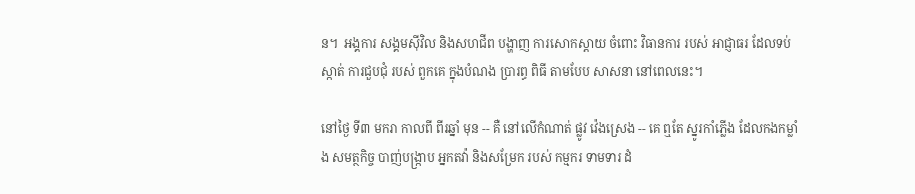ន។  អង្គការ សង្គមស៊ីវិល និងសហជីព បង្ហាញ ការសោកស្ដាយ ចំពោះ វិធានការ របស់ អាជ្ញាធរ ដែលទប់ស្កាត់ ការជួបជុំ របស់ ពួកគេ ក្នុងបំណង ប្រារព្ធ ពិធី តាមបែប សាសនា នៅពេលនេះ។

នៅថ្ងៃ ទី៣ មករា កាលពី ពីរឆ្នាំ មុន -- គឺ នៅលើកំណាត់ ផ្លូវ វ៉េងស្រេង -- គេ ឮតែ ស្នូរកាំភ្លើង ដែលកងកម្លាំង សមត្ថកិច្ច បាញ់បង្ក្រាប អ្នកតវ៉ា និងសម្រែក របស់ កម្មករ ទាមទារ ដំ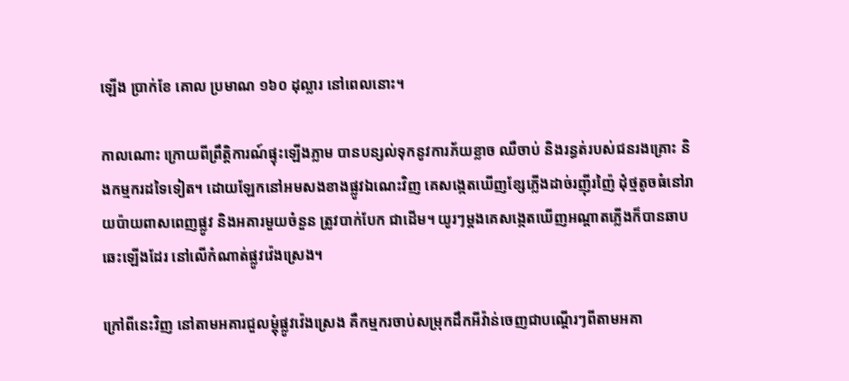ឡើង ប្រាក់ខែ គោល ប្រមាណ ១៦០ ដុល្លារ នៅពេលនោះ។

កាលណោះ ក្រោយពីព្រឹត្តិការណ៍ផ្ទុះឡើងភ្លាម បានបន្សល់ទុកនូវការភ័យខ្លាច ឈឺចាប់ និងរន្ធត់របស់ជនរងគ្រោះ និងកម្មករដទៃទៀត។ ដោយឡែកនៅអមសងខាងផ្លូវឯណេះវិញ គេសង្កេតឃើញខ្សែភ្លើងដាច់រញ៉ីរញ៉ៃ ដុំថ្មតូចធំនៅរាយប៉ាយពាសពេញផ្លូវ និងអគារមួយចំនួន ត្រូវបាក់បែក ជាដើម។ យូរៗម្ដងគេសង្កេតឃើញអណ្ដាតភ្លើងក៏បានឆាបឆេះឡើងដែរ នៅលើកំណាត់ផ្លូវវ៉េងស្រេង។

ក្រៅពីនេះវិញ នៅតាមអគារជួលម្ដុំផ្លូវវ៉េងស្រេង គឺកម្មករចាប់សម្រុកដឹកអីវ៉ាន់ចេញជាបណ្ដើរៗពីតាមអគា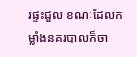រផ្ទះជួល ខណៈដែលកម្លាំងនគរបាលក៏ចា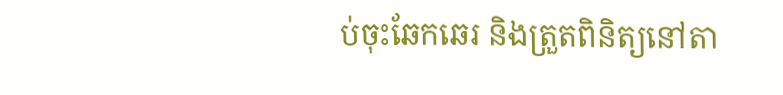ប់ចុះឆែកឆេរ និងត្រួតពិនិត្យនៅតា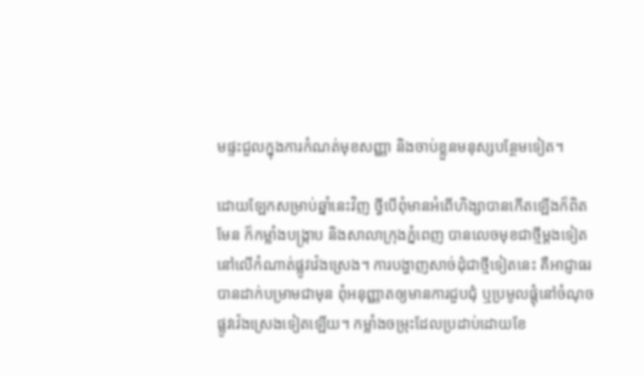មផ្ទះជួលក្នុងការកំណត់មុខសញ្ញា និងចាប់ខ្លួនមនុស្សបន្ថែមទៀត។

ដោយឡែកសម្រាប់ឆ្នាំនេះវិញ ថ្វីបើពុំមានអំពើហិង្សាបានកើតឡើងក៏ពិតមែន ក៏កម្លាំងបង្ក្រាប និងសាលាក្រុងភ្នំពេញ បានលេចមុខជាថ្មីម្តងទៀតនៅលើកំណាត់ផ្លូវវ៉េងស្រេង។ ការបង្ហាញសាច់ដុំជាថ្មីទៀតនេះ គឺអាជ្ញាធរបានដាក់បម្រាមជាមុន ពុំអនុញ្ញាតឲ្យមានការជួបជុំ ឬប្រមូលផ្ដុំនៅចំណុចផ្លូវវ៉េងស្រេងទៀតឡើយ។ កម្លាំងចម្រុះដែលប្រដាប់ដោយខែ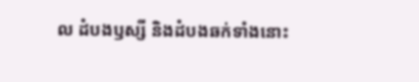ល ដំបងឫស្សី និងដំបងឆក់ទាំងនោះ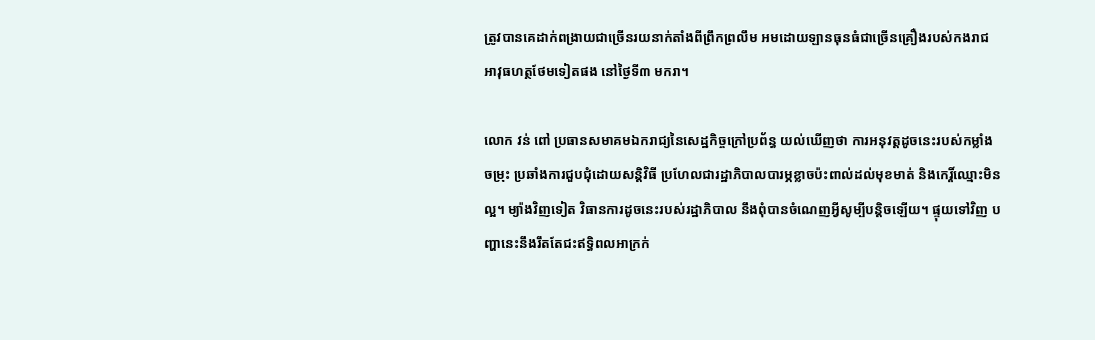ត្រូវបានគេដាក់ពង្រាយជាច្រើនរយនាក់តាំងពីព្រឹកព្រលឹម អមដោយឡានធុនធំជាច្រើនគ្រឿងរបស់កងរាជអាវុធហត្ថថែមទៀតផង នៅថ្ងៃទី៣ មករា។

លោក វន់ ពៅ ប្រធានសមាគមឯករាជ្យនៃសេដ្ឋកិច្ចក្រៅប្រព័ន្ធ យល់ឃើញថា ការអនុវត្តដូចនេះរបស់កម្លាំងចម្រុះ ប្រឆាំងការជួបជុំដោយសន្តិវិធី ប្រហែលជារដ្ឋាភិបាលបារម្ភខ្លាចប៉ះពាល់ដល់មុខមាត់ និងកេរ្តិ៍ឈ្មោះមិនល្អ។ ម្យ៉ាងវិញទៀត វិធានការដូចនេះរបស់រដ្ឋាភិបាល នឹងពុំបានចំណេញអ្វីសូម្បីបន្តិចឡើយ។ ផ្ទុយទៅវិញ បញ្ហានេះនឹងរឹតតែជះឥទ្ធិពលអាក្រក់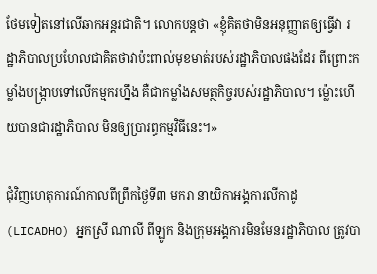ថែមទៀតនៅលើឆាកអន្តរជាតិ។ លោកបន្តថា «ខ្ញុំគិតថាមិនអនុញ្ញាតឲ្យធ្វើវា រដ្ឋាភិបាលប្រហែលជាគិតថាវាប៉ះពាល់មុខមាត់របស់រដ្ឋាភិបាលផងដែរ ពីព្រោះកម្លាំងបង្ក្រាបទៅលើកម្មករហ្នឹង គឺជាកម្លាំងសមត្ថកិច្ចរបស់រដ្ឋាភិបាល។ ម្ល៉ោះហើយបានជារដ្ឋាភិបាល មិនឲ្យប្រារព្ធកម្មវិធីនេះ។»

ជុំវិញហេតុការណ៍កាលពីព្រឹកថ្ងៃទី៣ មករា នាយិកាអង្គការលីកាដូ (LICADHO) អ្នកស្រី ណាលី ពីឡូក និងក្រុមអង្គការមិនមែនរដ្ឋាភិបាល ត្រូវបា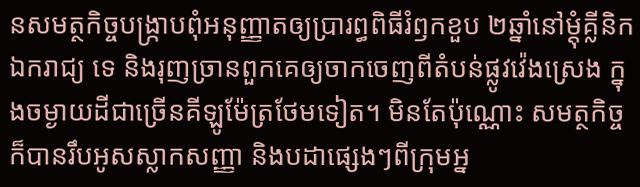នសមត្ថកិច្ចបង្ក្រាបពុំអនុញ្ញាតឲ្យប្រារព្ធពិធីរំឭកខួប ២ឆ្នាំនៅម្ដុំគ្លីនិកឯករាជ្យ ទេ និងរុញច្រានពួកគេឲ្យចាកចេញពីតំបន់ផ្លូវវ៉េងស្រេង ក្នុងចម្ងាយដីជាច្រើនគីឡូម៉ែត្រថែមទៀត។ មិនតែប៉ុណ្ណោះ សមត្ថកិច្ចក៏បានរឹបអូសស្លាកសញ្ញា និងបដាផ្សេងៗពីក្រុមអ្ន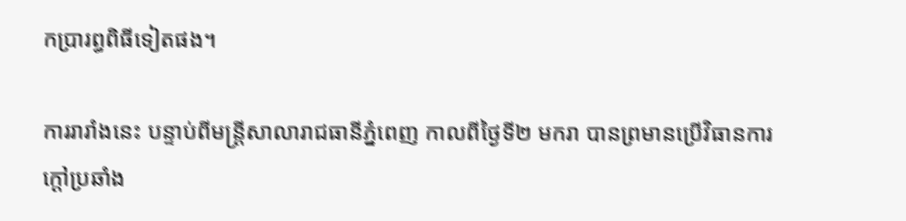កប្រារព្ធពិធីទៀតផង។

ការរារាំងនេះ បន្ទាប់ពីមន្ត្រីសាលារាជធានីភ្នំពេញ កាលពីថ្ងៃទី២ មករា បានព្រមានប្រើវិធានការក្ដៅប្រឆាំង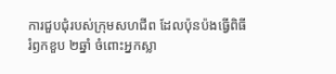ការជួបជុំរបស់ក្រុមសហជីព ដែលប៉ុនប៉ងធ្វើពិធីរំឭកខួប ២ឆ្នាំ ចំពោះអ្នកស្លា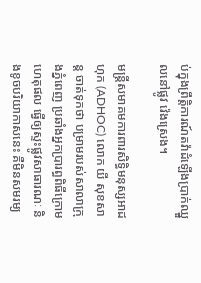ប់ក្នុងព្រឹត្តិការណ៍តវ៉ាដំឡើងប្រាក់ឈ្នួលនៅផ្លូវ វ៉េងស្រេង។

មន្ត្រីសមាគមការពារសិទ្ធិមនុស្សអាដហុក (ADHOC) លោក យី សុខសាន្ត ចាត់ទុកថា បម្រាមរបស់សាលាក្រុងភ្នំពេញ ប្រឆាំងអ្នកប្រារព្ធពិធីក្រោមហេតុផល ធ្វើឲ្យស្ទះផ្លូវសាធារណៈ និងខូចបរិយាកាសនេះ គឺមិនសមរម្យ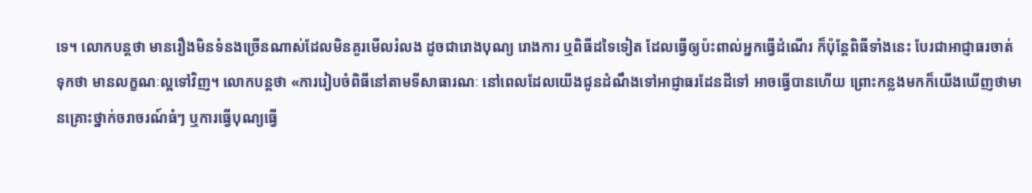ទេ។ លោកបន្តថា មានរឿងមិនទំនងច្រើនណាស់ដែលមិនគួរមើលរំលង ដូចជារោងបុណ្យ រោងការ ឬពិធីដទៃទៀត ដែលធ្វើឲ្យប៉ះពាល់អ្នកធ្វើដំណើរ ក៏ប៉ុន្តែពិធីទាំងនេះ បែរជាអាជ្ញាធរចាត់ទុកថា មានលក្ខណៈល្អទៅវិញ។ លោកបន្តថា «ការរៀបចំពិធីនៅតាមទីសាធារណៈ នៅពេលដែលយើងជូនដំណឹងទៅអាជ្ញាធរដែនដីទៅ អាចធ្វើបានហើយ ព្រោះកន្លងមកក៏យើងឃើញថាមានគ្រោះថ្នាក់ចរាចរណ៍ធំៗ ឬការធ្វើបុណ្យធ្វើ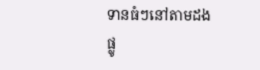ទានធំៗនៅតាមដងផ្លូ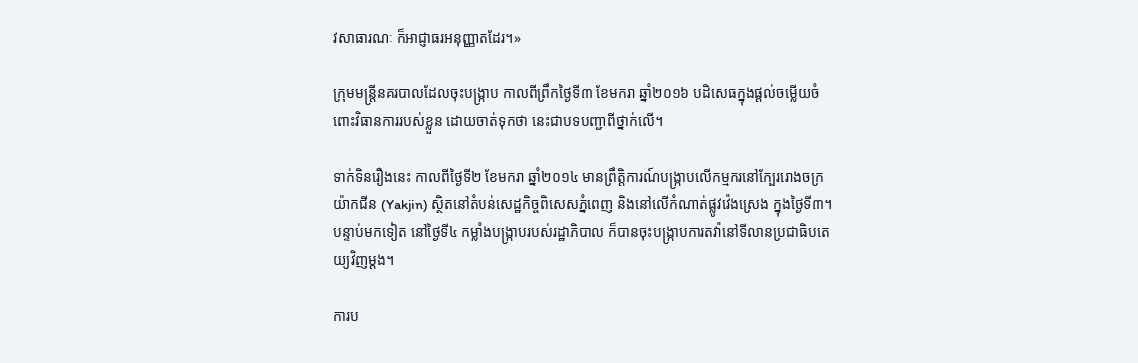វសាធារណៈ ក៏អាជ្ញាធរអនុញ្ញាតដែរ។»

ក្រុមមន្ត្រីនគរបាលដែលចុះបង្ក្រាប កាលពីព្រឹកថ្ងៃទី៣ ខែមករា ឆ្នាំ២០១៦ បដិសេធក្នុងផ្ដល់ចម្លើយចំពោះវិធានការរបស់ខ្លួន ដោយចាត់ទុកថា នេះជាបទបញ្ជាពីថ្នាក់លើ។

ទាក់ទិនរឿងនេះ កាលពីថ្ងៃទី២ ខែមករា ឆ្នាំ២០១៤ មានព្រឹត្តិការណ៍បង្ក្រាបលើកម្មករនៅក្បែររោងចក្រយ៉ាកជីន (Yakjin) ស្ថិតនៅតំបន់សេដ្ឋកិច្ចពិសេសភ្នំពេញ និងនៅលើកំណាត់ផ្លូវវ៉េងស្រេង ក្នុងថ្ងៃទី៣។ បន្ទាប់មកទៀត នៅថ្ងៃទី៤ កម្លាំងបង្ក្រាបរបស់រដ្ឋាភិបាល ក៏បានចុះបង្ក្រាបការតវ៉ានៅទីលានប្រជាធិបតេយ្យវិញម្តង។

ការប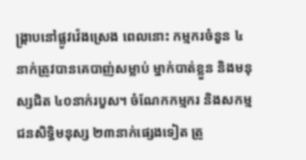ង្ក្រាបនៅផ្លូវវ៉េងស្រេង ពេលនោះ កម្មករចំនួន ៤នាក់ត្រូវបានគេបាញ់សម្លាប់ ម្នាក់បាត់ខ្លួន និងមនុស្សជិត ៤០នាក់របួស។ ចំណែកកម្មករ និងសកម្មជនសិទ្ធិមនុស្ស ២៣នាក់ផ្សេងទៀត ត្រូ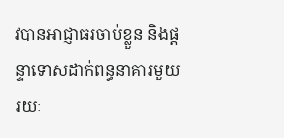វបានអាជ្ញាធរចាប់ខ្លួន និងផ្ដន្ទាទោសដាក់ពន្ធនាគារមួយរយៈ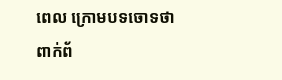ពេល ក្រោមបទចោទថា ពាក់ព័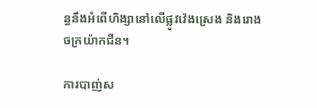ន្ធនឹងអំពើហិង្សានៅលើផ្លូវវ៉េងស្រេង និងរោងចក្រយ៉ាកជីន។

ការបាញ់ស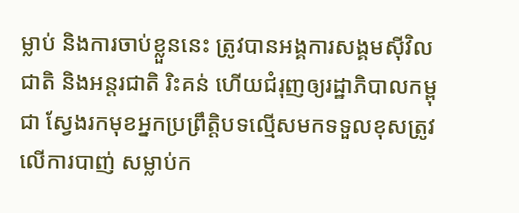ម្លាប់ និងការចាប់ខ្លួននេះ ត្រូវបានអង្គការសង្គមស៊ីវិលជាតិ និងអន្តរជាតិ រិះគន់ ហើយជំរុញឲ្យរដ្ឋាភិបាលកម្ពុជា ស្វែងរកមុខអ្នកប្រព្រឹត្តិបទល្មើសមកទទួលខុសត្រូវលើការបាញ់ សម្លាប់ក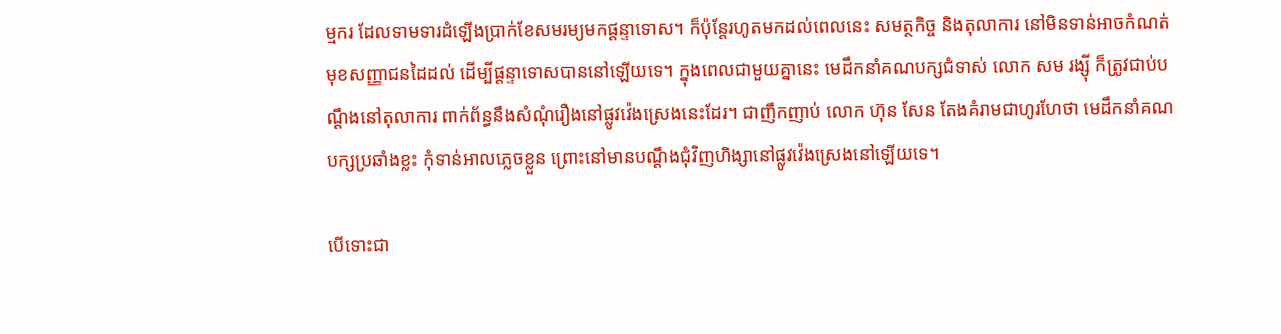ម្មករ ដែលទាមទារដំឡើងប្រាក់ខែសមរម្យមកផ្ដន្ទាទោស។ ក៏ប៉ុន្តែរហូតមកដល់ពេលនេះ សមត្ថកិច្ច និងតុលាការ នៅមិនទាន់អាចកំណត់មុខសញ្ញាជនដៃដល់ ដើម្បីផ្ដន្ទាទោសបាននៅឡើយទេ។ ក្នុងពេលជាមួយគ្នានេះ មេដឹកនាំគណបក្សជំទាស់ លោក សម រង្ស៊ី ក៏ត្រូវជាប់បណ្ដឹងនៅតុលាការ ពាក់ព័ន្ធនឹងសំណុំរឿងនៅផ្លូវវ៉េងស្រេងនេះដែរ។ ជាញឹកញាប់ លោក ហ៊ុន សែន តែងគំរាមជាហូរហែថា មេដឹកនាំគណបក្សប្រឆាំងខ្លះ កុំទាន់អាលភ្លេចខ្លួន ព្រោះនៅមានបណ្ដឹងជុំវិញហិង្សានៅផ្លូវវ៉េងស្រេងនៅឡើយទេ។

បើទោះជា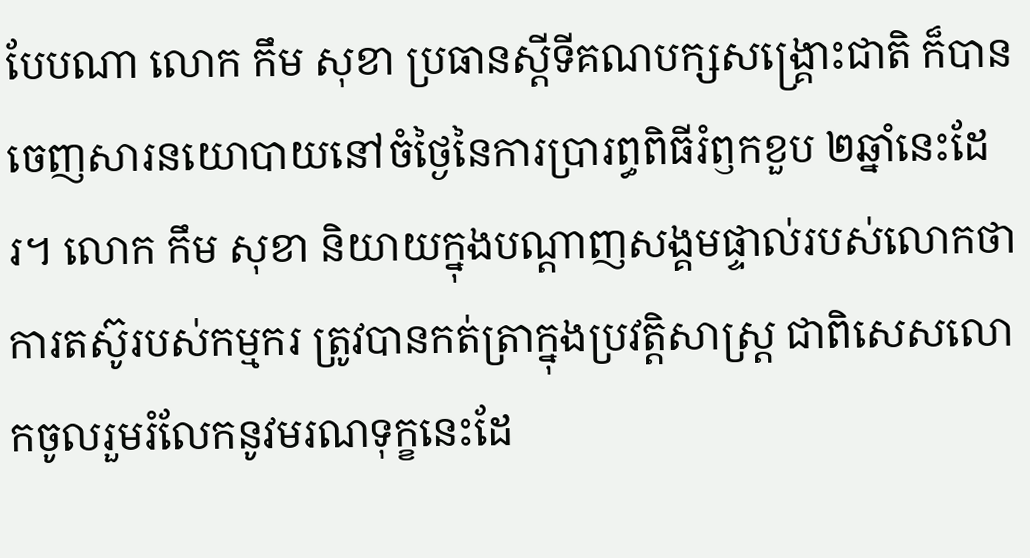បែបណា លោក កឹម សុខា ប្រធានស្តីទីគណបក្សសង្គ្រោះជាតិ ក៏បានចេញសារនយោបាយនៅចំថ្ងៃនៃការប្រារព្ធពិធីរំឭកខួប ២ឆ្នាំនេះដែរ។ លោក កឹម សុខា និយាយក្នុងបណ្ដាញសង្គមផ្ទាល់របស់លោកថា ការតស៊ូរបស់កម្មករ ត្រូវបានកត់ត្រាក្នុងប្រវត្តិសាស្ត្រ ជាពិសេសលោកចូលរួមរំលែកនូវមរណទុក្ខនេះដែ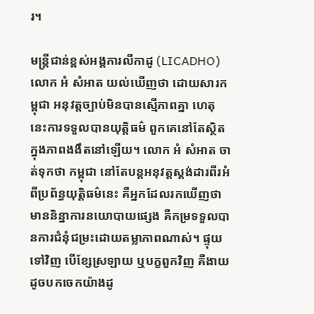រ។

មន្ត្រីជាន់ខ្ពស់អង្គការលីកាដូ (LICADHO) លោក អំ សំអាត យល់ឃើញថា ដោយសារកម្ពុជា អនុវត្តច្បាប់មិនបានស្មើភាពគ្នា ហេតុនេះការទទួលបានយុត្តិធម៌ ពួកគេនៅតែស្ថិតក្នុងភាពងងឹតនៅឡើយ។ លោក អំ សំអាត ចាត់ទុកថា កម្ពុជា នៅតែបន្តអនុវត្តស្តង់ដារពីរអំពីប្រព័ន្ធយុត្តិធម៌នេះ គឺអ្នកដែលរកឃើញថា មាននិន្នាការនយោបាយផ្សេង គឺកម្រទទួលបានការជំនុំជម្រះដោយតម្លាភាពណាស់។ ផ្ទុយទៅវិញ បើខ្សែស្រឡាយ ឬបក្ខពួកវិញ គឺងាយដូចបកចេកយ៉ាងដូ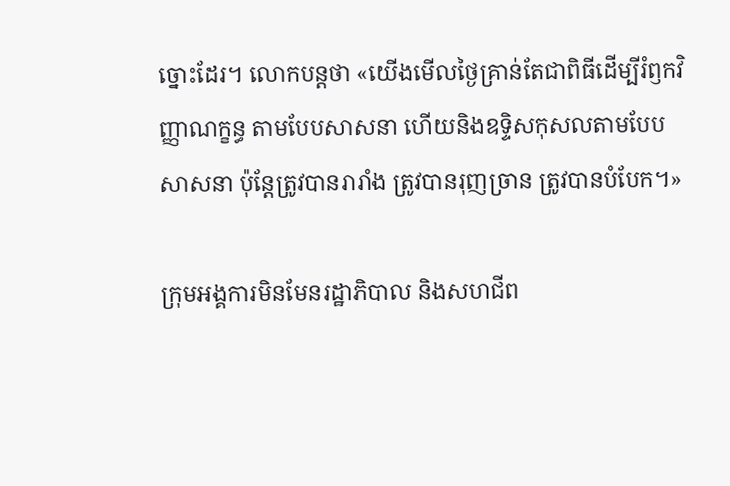ច្នោះដែរ។ លោកបន្តថា «យើងមើលថ្ងៃគ្រាន់តែជាពិធីដើម្បីរំឭកវិញ្ញាណក្ខន្ធ តាមបែបសាសនា ហើយនិងឧទ្ទិសកុសលតាមបែបសាសនា ប៉ុន្តែត្រូវបានរារាំង ត្រូវបានរុញច្រាន ត្រូវបានបំបែក។»

ក្រុមអង្គការមិនមែនរដ្ឋាភិបាល និងសហជីព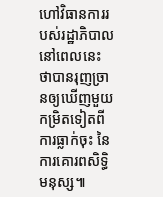ហៅវិធានការរបស់រដ្ឋាភិបាលនៅពេលនេះ ថាបានរុញច្រានឲ្យឃើញមួយកម្រិតទៀតពីការធ្លាក់ចុះ នៃការគោរពសិទ្ធិមនុស្ស៕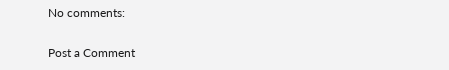No comments:

Post a Comment